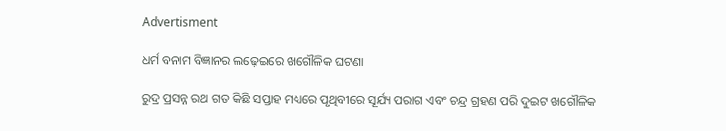Advertisment

ଧର୍ମ ବନାମ ବିଜ୍ଞାନର ଲଢ଼େଇରେ ଖଗୌଳିକ ଘଟଣା

ରୁଦ୍ର ପ୍ରସନ୍ନ ରଥ ଗତ କିଛି ସପ୍ତାହ ମଧ୍ୟରେ ପୃଥିବୀରେ ସୂର୍ଯ୍ୟ ପରାଗ ଏବଂ ଚନ୍ଦ୍ର ଗ୍ରହଣ ପରି ଦୁଇଟ ଖଗୌଳିକ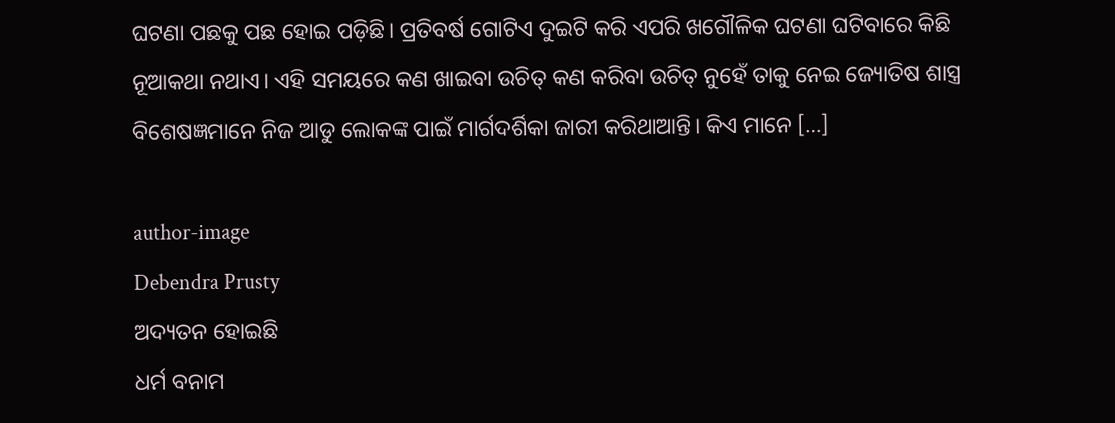ଘଟଣା ପଛକୁ ପଛ ହୋଇ ପଡ଼ିଛି। ପ୍ରତିବର୍ଷ ଗୋଟିଏ ଦୁଇଟି କରି ଏପରି ଖଗୌଳିକ ଘଟଣା ଘଟିବାରେ କିଛି ନୂଆକଥା ନଥାଏ। ଏହି ସମୟରେ କଣ ଖାଇବା ଉଚିତ୍ କଣ କରିବା ଉଚିତ୍ ନୁହେଁ ତାକୁ ନେଇ ଜ୍ୟୋତିଷ ଶାସ୍ତ୍ର ବିଶେଷଜ୍ଞମାନେ ନିଜ ଆଡୁ ଲୋକଙ୍କ ପାଇଁ ମାର୍ଗଦର୍ଶିକା ଜାରୀ କରିଥାଆନ୍ତି। କିଏ ମାନେ […]

author-image
Debendra Prusty
ଅଦ୍ୟତନ ହୋଇଛି
ଧର୍ମ ବନାମ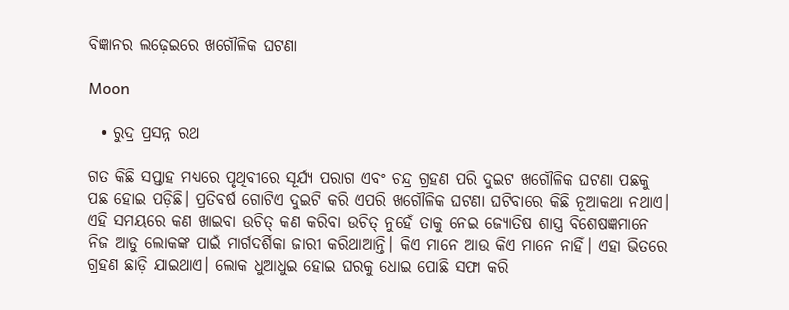ବିଜ୍ଞାନର ଲଢ଼େଇରେ ଖଗୌଳିକ ଘଟଣା

Moon

  • ରୁଦ୍ର ପ୍ରସନ୍ନ ରଥ

ଗତ କିଛି ସପ୍ତାହ ମଧ୍ୟରେ ପୃଥିବୀରେ ସୂର୍ଯ୍ୟ ପରାଗ ଏବଂ ଚନ୍ଦ୍ର ଗ୍ରହଣ ପରି ଦୁଇଟ ଖଗୌଳିକ ଘଟଣା ପଛକୁ ପଛ ହୋଇ ପଡ଼ିଛି। ପ୍ରତିବର୍ଷ ଗୋଟିଏ ଦୁଇଟି କରି ଏପରି ଖଗୌଳିକ ଘଟଣା ଘଟିବାରେ କିଛି ନୂଆକଥା ନଥାଏ। ଏହି ସମୟରେ କଣ ଖାଇବା ଉଚିତ୍ କଣ କରିବା ଉଚିତ୍ ନୁହେଁ ତାକୁ ନେଇ ଜ୍ୟୋତିଷ ଶାସ୍ତ୍ର ବିଶେଷଜ୍ଞମାନେ ନିଜ ଆଡୁ ଲୋକଙ୍କ ପାଇଁ ମାର୍ଗଦର୍ଶିକା ଜାରୀ କରିଥାଆନ୍ତି। କିଏ ମାନେ ଆଉ କିଏ ମାନେ ନାହିଁ। ଏହା ଭିତରେ ଗ୍ରହଣ ଛାଡ଼ି ଯାଇଥାଏ। ଲୋକ ଧୁଆଧୁଇ ହୋଇ ଘରକୁ ଧୋଇ ପୋଛି ସଫା କରି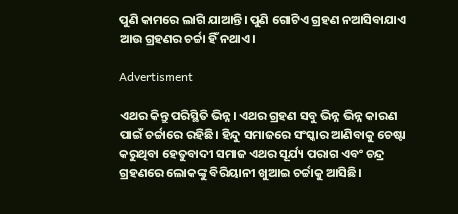ପୁଣି କାମରେ ଲାଗି ଯାଆନ୍ତି। ପୁଣି ଗୋଟିଏ ଗ୍ରହଣ ନଆସିବାଯାଏ ଆଉ ଗ୍ରହଣର ଚର୍ଚ୍ଚା ହିଁ ନଥାଏ।

Advertisment

ଏଥର କିନ୍ତୁ ପରିସ୍ଥିତି ଭିନ୍ନ। ଏଥର ଗ୍ରହଣ ସବୁ ଭିନ୍ନ ଭିନ୍ନ କାରଣ ପାଇଁ ଚର୍ଚ୍ଚାରେ ରହିଛି। ହିନ୍ଦୁ ସମାଜରେ ସଂସ୍କାର ଆଣିବାକୁ ଚେଷ୍ଟା କରୁଥିବା ହେତୁବାଦୀ ସମାଜ ଏଥର ସୂର୍ଯ୍ୟ ପରାଗ ଏବଂ ଚନ୍ଦ୍ର ଗ୍ରହଣରେ ଲୋକଙ୍କୁ ବିରିୟାନୀ ଖୁଆଇ ଚର୍ଚ୍ଚାକୁ ଆସିଛି।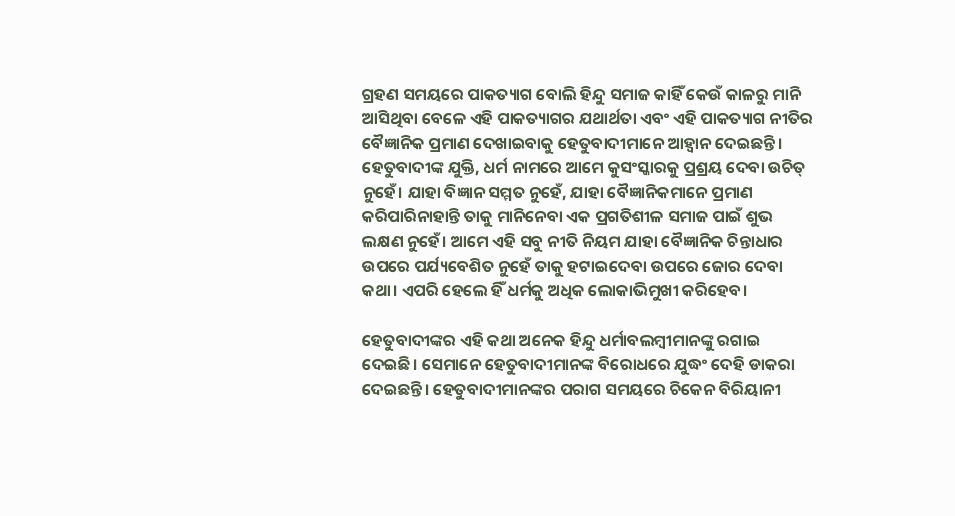ଗ୍ରହଣ ସମୟରେ ପାକତ୍ୟାଗ ବୋଲି ହିନ୍ଦୁ ସମାଜ କାହିଁ କେଉଁ କାଳରୁ ମାନି ଆସିଥିବା ବେଳେ ଏହି ପାକତ୍ୟାଗର ଯଥାର୍ଥତା ଏବଂ ଏହି ପାକତ୍ୟାଗ ନୀତିର ବୈଜ୍ଞାନିକ ପ୍ରମାଣ ଦେଖାଇବାକୁ ହେତୁବାଦୀମାନେ ଆହ୍ୱାନ ଦେଇଛନ୍ତି। ହେତୁବାଦୀଙ୍କ ଯୁକ୍ତି, ଧର୍ମ ନାମରେ ଆମେ କୁସଂସ୍କାରକୁ ପ୍ରଶ୍ରୟ ଦେବା ଉଚିତ୍ ନୁହେଁ। ଯାହା ବିଜ୍ଞାନ ସମ୍ମତ ନୁହେଁ, ଯାହା ବୈଜ୍ଞାନିକମାନେ ପ୍ରମାଣ କରିପାରିନାହାନ୍ତି ତାକୁ ମାନିନେବା ଏକ ପ୍ରଗତିଶୀଳ ସମାଜ ପାଇଁ ଶୁଭ ଲକ୍ଷଣ ନୁହେଁ। ଆମେ ଏହି ସବୁ ନୀତି ନିୟମ ଯାହା ବୈଜ୍ଞାନିକ ଚିନ୍ତାଧାର ଉପରେ ପର୍ଯ୍ୟବେଶିତ ନୁହେଁ ତାକୁ ହଟାଇଦେବା ଉପରେ ଜୋର ଦେବା କଥା। ଏପରି ହେଲେ ହିଁ ଧର୍ମକୁ ଅଧିକ ଲୋକାଭିମୁଖୀ କରିହେବ।

ହେତୁବାଦୀଙ୍କର ଏହି କଥା ଅନେକ ହିନ୍ଦୁ ଧର୍ମାବଲମ୍ବୀମାନଙ୍କୁ ରଗାଇ ଦେଇଛି। ସେମାନେ ହେତୁବାଦୀମାନଙ୍କ ବିରୋଧରେ ଯୁଦ୍ଧଂ ଦେହି ଡାକରା ଦେଇଛନ୍ତି। ହେତୁବାଦୀମାନଙ୍କର ପରାଗ ସମୟରେ ଚିକେନ ବିରିୟାନୀ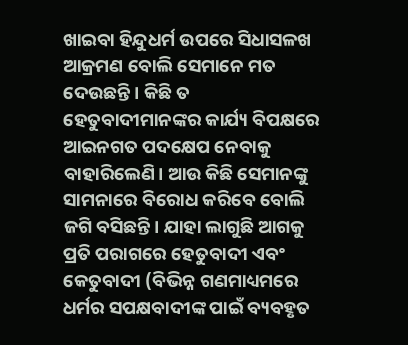ଖାଇବା ହିନ୍ଦୁଧର୍ମ ଉପରେ ସିଧାସଳଖ ଆକ୍ରମଣ ବୋଲି ସେମାନେ ମତ ଦେଉଛନ୍ତି। କିଛି ତ ହେତୁବାଦୀମାନଙ୍କର କାର୍ଯ୍ୟ ବିପକ୍ଷରେ ଆଇନଗତ ପଦକ୍ଷେପ ନେବାକୁ ବାହାରିଲେଣି। ଆଉ କିଛି ସେମାନଙ୍କୁ ସାମନାରେ ବିରୋଧ କରିବେ ବୋଲି ଜଗି ବସିଛନ୍ତି। ଯାହା ଲାଗୁଛି ଆଗକୁ ପ୍ରତି ପରାଗରେ ହେତୁବାଦୀ ଏବଂ କେତୁବାଦୀ (ବିଭିନ୍ନ ଗଣମାଧ୍ୟମରେ ଧର୍ମର ସପକ୍ଷବାଦୀଙ୍କ ପାଇଁ ବ୍ୟବହୃତ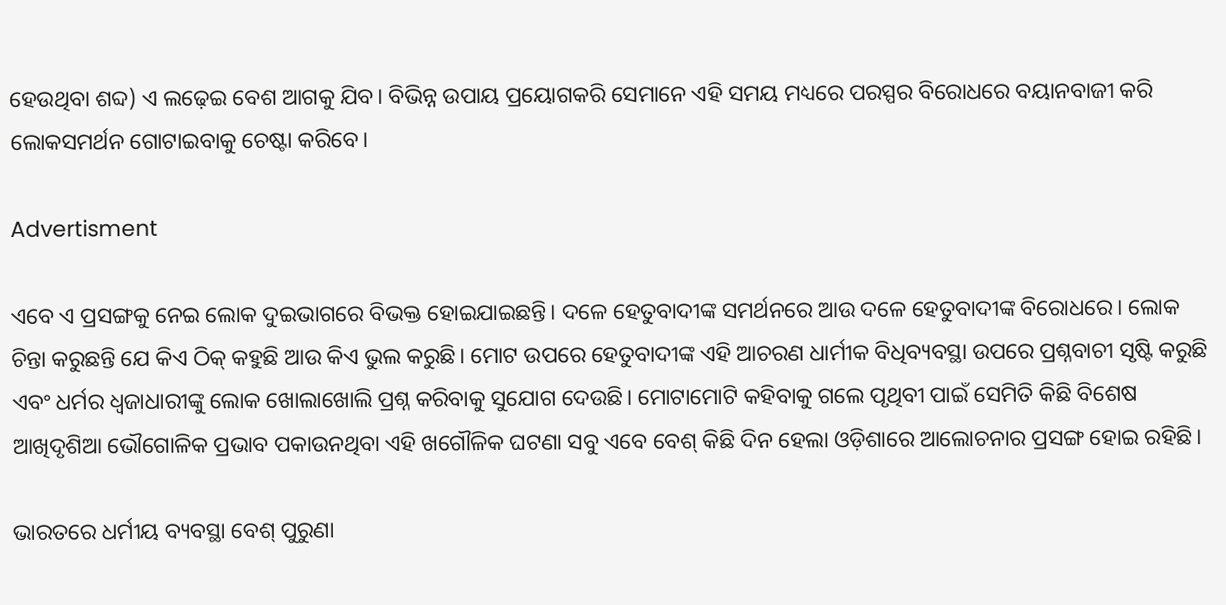ହେଉଥିବା ଶବ୍ଦ) ଏ ଲଢ଼େଇ ବେଶ ଆଗକୁ ଯିବ। ବିଭିନ୍ନ ଉପାୟ ପ୍ରୟୋଗକରି ସେମାନେ ଏହି ସମୟ ମଧ୍ୟରେ ପରସ୍ପର ବିରୋଧରେ ବୟାନବାଜୀ କରି ଲୋକସମର୍ଥନ ଗୋଟାଇବାକୁ ଚେଷ୍ଟା କରିବେ।

Advertisment

ଏବେ ଏ ପ୍ରସଙ୍ଗକୁ ନେଇ ଲୋକ ଦୁଇଭାଗରେ ବିଭକ୍ତ ହୋଇଯାଇଛନ୍ତି। ଦଳେ ହେତୁବାଦୀଙ୍କ ସମର୍ଥନରେ ଆଉ ଦଳେ ହେତୁବାଦୀଙ୍କ ବିରୋଧରେ। ଲୋକ ଚିନ୍ତା କରୁଛନ୍ତି ଯେ କିଏ ଠିକ୍ କହୁଛି ଆଉ କିଏ ଭୁଲ କରୁଛି। ମୋଟ ଉପରେ ହେତୁବାଦୀଙ୍କ ଏହି ଆଚରଣ ଧାର୍ମୀକ ବିଧିବ୍ୟବସ୍ଥା ଉପରେ ପ୍ରଶ୍ନବାଚୀ ସୃଷ୍ଟି କରୁଛି ଏବଂ ଧର୍ମର ଧ୍ୱଜାଧାରୀଙ୍କୁ ଲୋକ ଖୋଲାଖୋଲି ପ୍ରଶ୍ନ କରିବାକୁ ସୁଯୋଗ ଦେଉଛି। ମୋଟାମୋଟି କହିବାକୁ ଗଲେ ପୃଥିବୀ ପାଇଁ ସେମିତି କିଛି ବିଶେଷ ଆଖିଦୃଶିଆ ଭୌଗୋଳିକ ପ୍ରଭାବ ପକାଉନଥିବା ଏହି ଖଗୌଳିକ ଘଟଣା ସବୁ ଏବେ ବେଶ୍ କିଛି ଦିନ ହେଲା ଓଡ଼ିଶାରେ ଆଲୋଚନାର ପ୍ରସଙ୍ଗ ହୋଇ ରହିଛି।

ଭାରତରେ ଧର୍ମୀୟ ବ୍ୟବସ୍ଥା ବେଶ୍ ପୁରୁଣା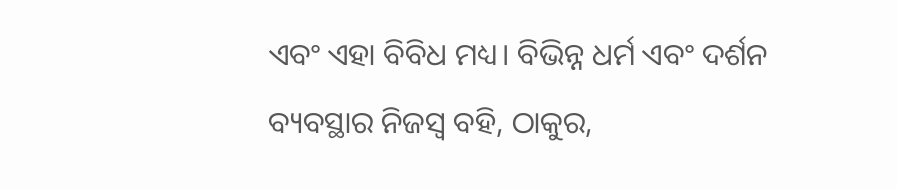ଏବଂ ଏହା ବିବିଧ ମଧ୍ୟ। ବିଭିନ୍ନ ଧର୍ମ ଏବଂ ଦର୍ଶନ ବ୍ୟବସ୍ଥାର ନିଜସ୍ୱ ବହି, ଠାକୁର,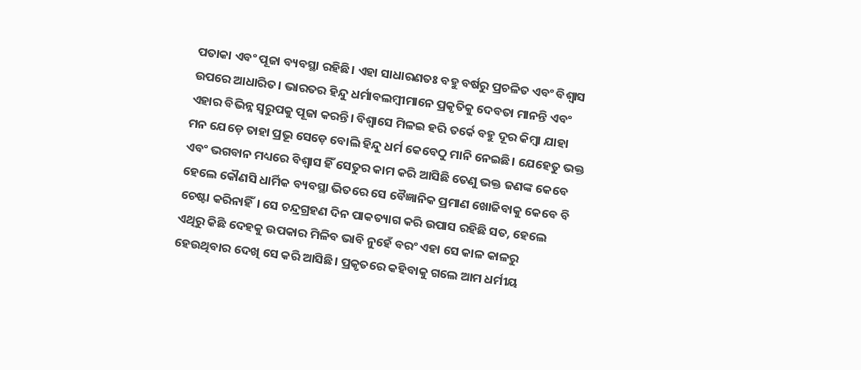ପତାକା ଏବଂ ପୂଜା ବ୍ୟବସ୍ଥା ରହିଛି। ଏହା ସାଧାରଣତଃ ବହୁ ବର୍ଷରୁ ପ୍ରଚଳିତ ଏବଂ ବିଶ୍ୱାସ ଉପରେ ଆଧାରିତ। ଭାରତର ହିନ୍ଦୁ ଧର୍ମାବଲମ୍ବୀମାନେ ପ୍ରକୃତିକୁ ଦେବତା ମାନନ୍ତି ଏବଂ ଏହାର ବିଭିନ୍ନ ସ୍ୱରୁପକୁ ପୂଜା କରନ୍ତି। ବିଶ୍ୱାସେ ମିଳଇ ହରି ତର୍କେ ବହୁ ଦୂର କିମ୍ବା ଯାହା ମନ ଯେଡ଼େ ତାହା ପ୍ରଭୂ ସେଡ଼େ ବୋଲି ହିନ୍ଦୁ ଧର୍ମ କେବେଠୁ ମାନି ନେଇଛି। ଯେହେତୁ ଭକ୍ତ ଏବଂ ଭଗବାନ ମଧ୍ୟରେ ବିଶ୍ୱାସ ହିଁ ସେତୁର କାମ କରି ଆସିଛି ତେଣୁ ଭକ୍ତ ଜଣଙ୍କ କେବେ ହେଲେ କୌଣସି ଧାର୍ମିକ ବ୍ୟବସ୍ଥା ଭିତରେ ସେ ବୈଜ୍ଞାନିକ ପ୍ରମାଣ ଖୋଜିବାକୁ କେବେ ବି ଚେଷ୍ଟା କରିନାହିଁ। ସେ ଚନ୍ଦ୍ରଗ୍ରହଣ ଦିନ ପାକତ୍ୟାଗ କରି ଉପାସ ରହିଛି ସତ, ହେଲେ ଏଥିରୁ କିଛି ଦେହକୁ ଉପକାର ମିଳିବ ଭାବି ନୁହେଁ ବରଂ ଏହା ସେ କାଳ କାଳରୁ ହେଉଥିବାର ଦେଖି ସେ କରି ଆସିଛି। ପ୍ରକୃତରେ କହିବାକୁ ଗଲେ ଆମ ଧର୍ମୀୟ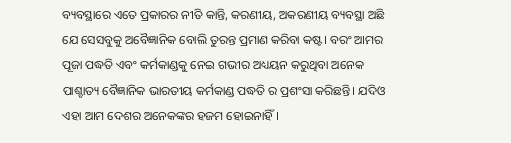ବ୍ୟବସ୍ଥାରେ ଏତେ ପ୍ରକାରର ନୀତି କାନ୍ତି, କରଣୀୟ, ଅକରଣୀୟ ବ୍ୟବସ୍ଥା ଅଛି ଯେ ସେସବୁକୁ ଅବୈଜ୍ଞାନିକ ବୋଲି ତୁରନ୍ତ ପ୍ରମାଣ କରିବା କଷ୍ଟ। ବରଂ ଆମର ପୂଜା ପଦ୍ଧତି ଏବଂ କର୍ମକାଣ୍ଡକୁ ନେଇ ଗଭୀର ଅଧ୍ୟୟନ କରୁଥିବା ଅନେକ ପାଶ୍ଚାତ୍ୟ ବୈଜ୍ଞାନିକ ଭାରତୀୟ କର୍ମକାଣ୍ଡ ପଦ୍ଧତି ର ପ୍ରଶଂସା କରିଛନ୍ତି। ଯଦିଓ ଏହା ଆମ ଦେଶର ଅନେକଙ୍କର ହଜମ ହୋଇନାହିଁ।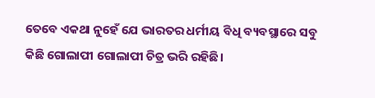ତେବେ ଏକଥା ନୁହେଁ ଯେ ଭାରତର ଧର୍ମୀୟ ବିଧି ବ୍ୟବସ୍ଥାରେ ସବୁ କିଛି ଗୋଲାପୀ ଗୋଲାପୀ ଚିତ୍ର ଭରି ରହିଛି।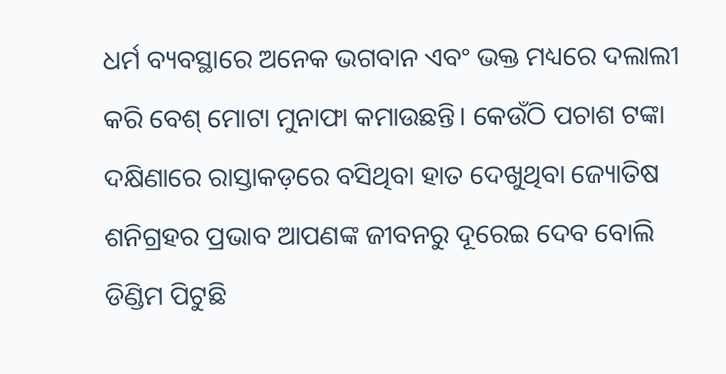ଧର୍ମ ବ୍ୟବସ୍ଥାରେ ଅନେକ ଭଗବାନ ଏବଂ ଭକ୍ତ ମଧ୍ୟରେ ଦଲାଲୀ କରି ବେଶ୍ ମୋଟା ମୁନାଫା କମାଉଛନ୍ତି। କେଉଁଠି ପଚାଶ ଟଙ୍କା ଦକ୍ଷିଣାରେ ରାସ୍ତାକଡ଼ରେ ବସିଥିବା ହାତ ଦେଖୁଥିବା ଜ୍ୟୋତିଷ ଶନିଗ୍ରହର ପ୍ରଭାବ ଆପଣଙ୍କ ଜୀବନରୁ ଦୂରେଇ ଦେବ ବୋଲି ଡିଣ୍ଡିମ ପିଟୁଛି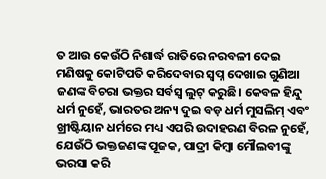ତ ଆଉ କେଉଁଠି ନିଶାର୍ଦ୍ଧ ରାତିରେ ନରବଳୀ ଦେଇ ମଣିଷକୁ କୋଟିପତି କରିଦେବାର ସ୍ୱପ୍ନ ଦେଖାଇ ଗୁଣିଆ ଜଣଙ୍କ ବିଚରା ଭକ୍ତର ସର୍ବସ୍ୱ ଲୁଟ୍ କରୁଛି। କେବଳ ହିନ୍ଦୁ ଧର୍ମ ନୁହେଁ, ଭାରତର ଅନ୍ୟ ଦୁଇ ବଡ଼ ଧର୍ମ ମୁସଲିମ୍ ଏବଂ ଖ୍ରୀଷ୍ଟିୟାନ ଧର୍ମରେ ମଧ୍ୟ ଏପରି ଉଦାହରଣ ବିରଳ ନୁହେଁ, ଯେଉଁଠି ଭକ୍ତଜଣଙ୍କ ପୂଜକ, ପାଦ୍ରୀ କିମ୍ବା ମୌଲବୀଙ୍କୁ ଭରସା କରି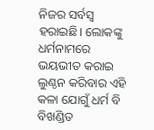ନିଜର ସର୍ବସ୍ୱ ହରାଇଛି। ଲୋକଙ୍କୁ ଧର୍ମନାମରେ ଭୟଭୀତ କରାଇ ଲୁଣ୍ଠନ କରିବାର ଏହି କଳା ଯୋଗୁଁ ଧର୍ମ ବି ବିଖଣ୍ଡିତ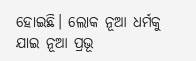ହୋଇଛି। ଲୋକ ନୂଆ ଧର୍ମକୁ ଯାଇ ନୂଆ ପ୍ରଭୂ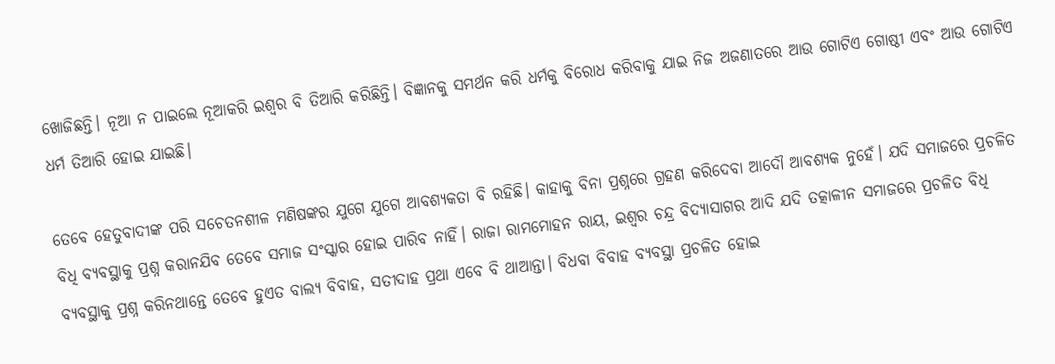ଖୋଜିଛନ୍ତି। ନୂଆ ନ ପାଇଲେ ନୂଆକରି ଇଶ୍ୱର ବି ତିଆରି କରିଛିନ୍ତି। ବିଜ୍ଞାନକୁ ସମର୍ଥନ କରି ଧର୍ମକୁ ବିରୋଧ କରିବାକୁ ଯାଇ ନିଜ ଅଜଣାତରେ ଆଉ ଗୋଟିଏ ଗୋଷ୍ଠୀ ଏବଂ ଆଉ ଗୋଟିଏ ଧର୍ମ ତିଆରି ହୋଇ ଯାଇଛି।

ତେବେ ହେତୁବାଦୀଙ୍କ ପରି ସଚେତନଶୀଳ ମଣିଷଙ୍କର ଯୁଗେ ଯୁଗେ ଆବଶ୍ୟକତା ବି ରହିଛି। କାହାକୁ ବିନା ପ୍ରଶ୍ନରେ ଗ୍ରହଣ କରିଦେବା ଆଦୌ ଆବଶ୍ୟକ ନୁହେଁ। ଯଦି ସମାଜରେ ପ୍ରଚଳିତ ବିଧି ବ୍ୟବସ୍ଥାକୁ ପ୍ରଶ୍ନ କରାନଯିବ ତେବେ ସମାଜ ସଂସ୍କାର ହୋଇ ପାରିବ ନାହିଁ। ରାଜା ରାମମୋହନ ରାୟ, ଇଶ୍ୱର ଚନ୍ଦ୍ର ବିଦ୍ୟାସାଗର ଆଦି ଯଦି ତତ୍କାଳୀନ ସମାଜରେ ପ୍ରଚଳିତ ବିଧି ବ୍ୟବସ୍ଥାକୁ ପ୍ରଶ୍ନ କରିନଥାନ୍ତେ ତେବେ ହୁଏତ ବାଲ୍ୟ ବିବାହ, ସତୀଦାହ ପ୍ରଥା ଏବେ ବି ଥାଆନ୍ତା। ବିଧବା ବିବାହ ବ୍ୟବସ୍ଥା ପ୍ରଚଳିତ ହୋଇ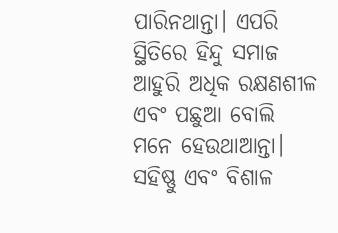ପାରିନଥାନ୍ତା। ଏପରି ସ୍ଥିତିରେ ହିନ୍ଦୁ ସମାଜ ଆହୁରି ଅଧିକ ରକ୍ଷଣଶୀଳ ଏବଂ ପଛୁଆ ବୋଲି ମନେ ହେଉଥାଆନ୍ତା। ସହିଷ୍ଣୁ ଏବଂ ବିଶାଳ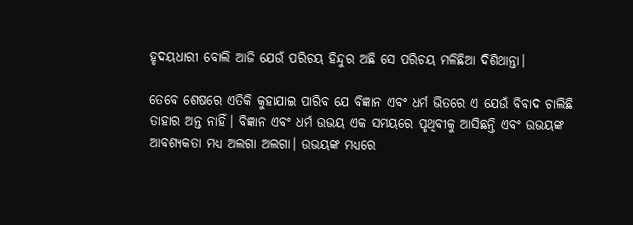ହୃଦୟଧାରୀ ବୋଲି ଆଜି ଯେଉଁ ପରିଚୟ ହିନ୍ଦୁର ଅଛି ସେ ପରିଚୟ ମଳିଛିଆ ଦିଶିଥାନ୍ତା।

ତେବେ ଶେଷରେ ଏତିକି କୁହାଯାଇ ପାରିବ ଯେ ବିଜ୍ଞାନ ଏବଂ ଧର୍ମ ଭିତରେ ଏ ଯେଉଁ ବିବାଦ ଚାଲିଛି ତାହାର ଅନ୍ତ ନାହିଁ। ବିଜ୍ଞାନ ଏବଂ ଧର୍ମ ଉଭୟ ଏକ ସମୟରେ ପୃଥିବୀକୁ ଆସିଛନ୍ତି ଏବଂ ଉଭୟଙ୍କ ଆବଶ୍ୟକତା ମଧ୍ୟ ଅଲଗା ଅଲଗା। ଉଭୟଙ୍କ ମଧ୍ୟରେ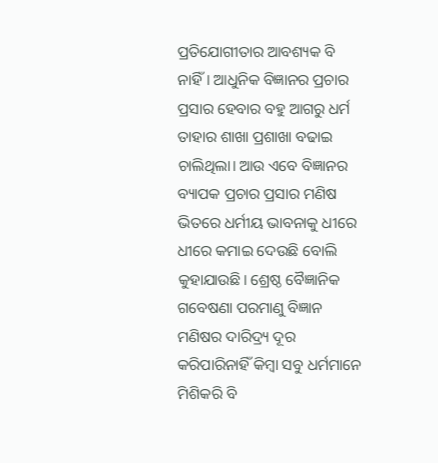ପ୍ରତିଯୋଗୀତାର ଆବଶ୍ୟକ ବି ନାହିଁ। ଆଧୁନିକ ବିଜ୍ଞାନର ପ୍ରଚାର ପ୍ରସାର ହେବାର ବହୁ ଆଗରୁ ଧର୍ମ ତାହାର ଶାଖା ପ୍ରଶାଖା ବଢାଇ ଚାଲିଥିଲା। ଆଉ ଏବେ ବିଜ୍ଞାନର ବ୍ୟାପକ ପ୍ରଚାର ପ୍ରସାର ମଣିଷ ଭିତରେ ଧର୍ମୀୟ ଭାବନାକୁ ଧୀରେ ଧୀରେ କମାଇ ଦେଉଛି ବୋଲି କୁହାଯାଉଛି। ଶ୍ରେଷ୍ଠ ବୈଜ୍ଞାନିକ ଗବେଷଣା ପରମାଣୁ ବିଜ୍ଞାନ ମଣିଷର ଦାରିଦ୍ର୍ୟ ଦୂର କରିପାରିନାହିଁ କିମ୍ବା ସବୁ ଧର୍ମମାନେ ମିଶିକରି ବି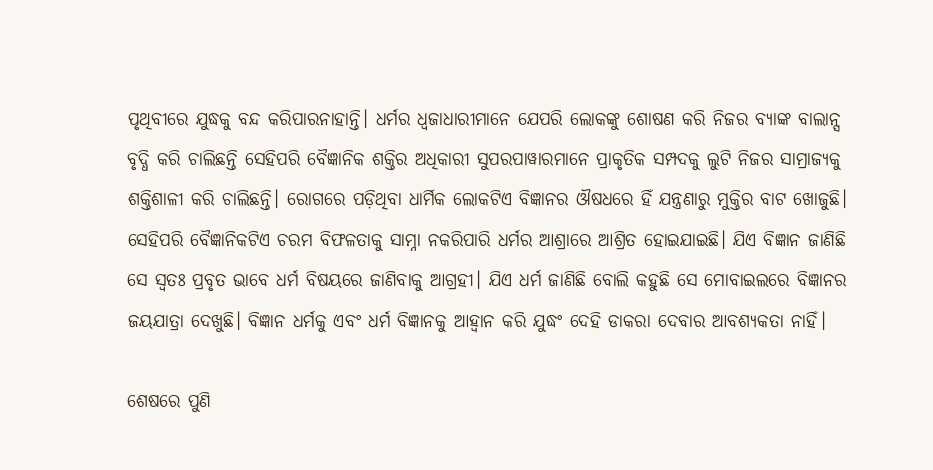ପୃଥିବୀରେ ଯୁଦ୍ଧକୁ ବନ୍ଦ କରିପାରନାହାନ୍ତି। ଧର୍ମର ଧ୍ୱଜାଧାରୀମାନେ ଯେପରି ଲୋକଙ୍କୁ ଶୋଷଣ କରି ନିଜର ବ୍ୟାଙ୍କ ବାଲାନ୍ସ ବୃଦ୍ଧି କରି ଚାଲିଛନ୍ତି ସେହିପରି ବୈଜ୍ଞାନିକ ଶକ୍ତିର ଅଧିକାରୀ ସୁପରପାୱାରମାନେ ପ୍ରାକୃତିକ ସମ୍ପଦକୁ ଲୁଟି ନିଜର ସାମ୍ରାଜ୍ୟକୁ ଶକ୍ତିଶାଳୀ କରି ଚାଲିଛନ୍ତି। ରୋଗରେ ପଡ଼ିଥିବା ଧାର୍ମିକ ଲୋକଟିଏ ବିଜ୍ଞାନର ଔଷଧରେ ହିଁ ଯନ୍ତ୍ରଣାରୁ ମୁକ୍ତିର ବାଟ ଖୋଜୁଛି। ସେହିପରି ବୈଜ୍ଞାନିକଟିଏ ଚରମ ବିଫଳତାକୁ ସାମ୍ନା ନକରିପାରି ଧର୍ମର ଆଶ୍ରାରେ ଆଶ୍ରିତ ହୋଇଯାଇଛି। ଯିଏ ବିଜ୍ଞାନ ଜାଣିଛି ସେ ସ୍ୱତଃ ପ୍ରବୃତ ଭାବେ ଧର୍ମ ବିଷୟରେ ଜାଣିବାକୁ ଆଗ୍ରହୀ। ଯିଏ ଧର୍ମ ଜାଣିଛି ବୋଲି କହୁଛି ସେ ମୋବାଇଲରେ ବିଜ୍ଞାନର ଜୟଯାତ୍ରା ଦେଖୁଛି। ବିଜ୍ଞାନ ଧର୍ମକୁ ଏବଂ ଧର୍ମ ବିଜ୍ଞାନକୁ ଆହ୍ୱାନ କରି ଯୁଦ୍ଧଂ ଦେହି ଡାକରା ଦେବାର ଆବଶ୍ୟକତା ନାହିଁ।

ଶେଷରେ ପୁଣି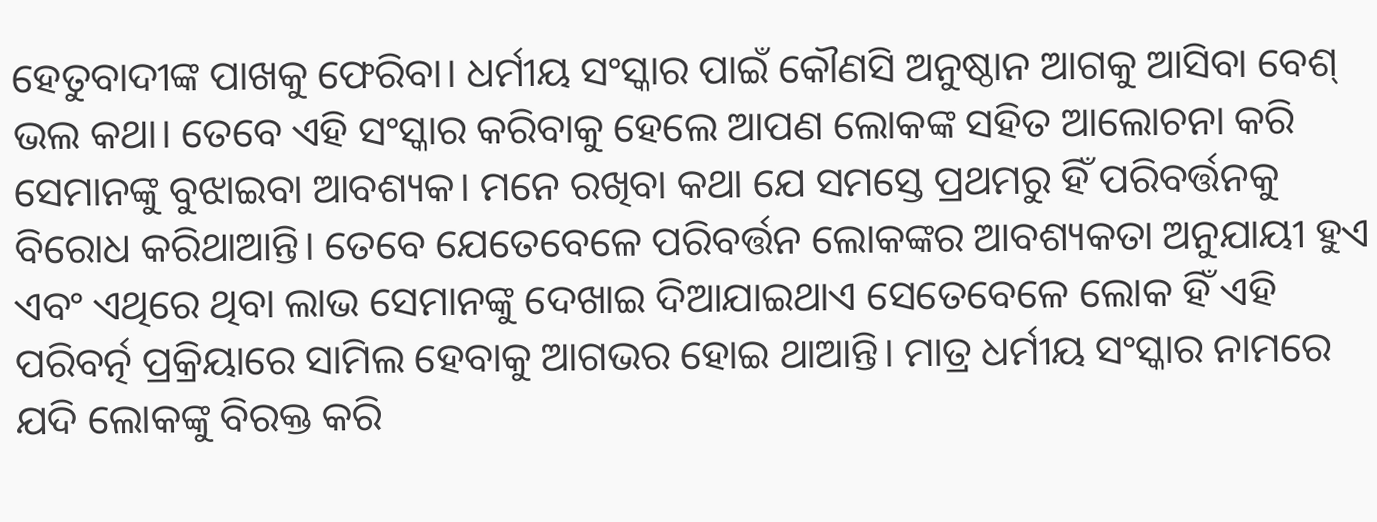ହେତୁବାଦୀଙ୍କ ପାଖକୁ ଫେରିବା। ଧର୍ମୀୟ ସଂସ୍କାର ପାଇଁ କୌଣସି ଅନୁଷ୍ଠାନ ଆଗକୁ ଆସିବା ବେଶ୍ ଭଲ କଥା। ତେବେ ଏହି ସଂସ୍କାର କରିବାକୁ ହେଲେ ଆପଣ ଲୋକଙ୍କ ସହିତ ଆଲୋଚନା କରି ସେମାନଙ୍କୁ ବୁଝାଇବା ଆବଶ୍ୟକ। ମନେ ରଖିବା କଥା ଯେ ସମସ୍ତେ ପ୍ରଥମରୁ ହିଁ ପରିବର୍ତ୍ତନକୁ ବିରୋଧ କରିଥାଆନ୍ତି। ତେବେ ଯେତେବେଳେ ପରିବର୍ତ୍ତନ ଲୋକଙ୍କର ଆବଶ୍ୟକତା ଅନୁଯାୟୀ ହୁଏ ଏବଂ ଏଥିରେ ଥିବା ଲାଭ ସେମାନଙ୍କୁ ଦେଖାଇ ଦିଆଯାଇଥାଏ ସେତେବେଳେ ଲୋକ ହିଁ ଏହି ପରିବର୍ତ୍ନ ପ୍ରକ୍ରିୟାରେ ସାମିଲ ହେବାକୁ ଆଗଭର ହୋଇ ଥାଆନ୍ତି। ମାତ୍ର ଧର୍ମୀୟ ସଂସ୍କାର ନାମରେ ଯଦି ଲୋକଙ୍କୁ ବିରକ୍ତ କରି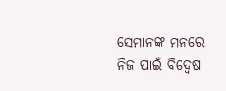ସେମାନଙ୍କ ମନରେ ନିଜ ପାଇଁ ବିଦ୍ୱେଷ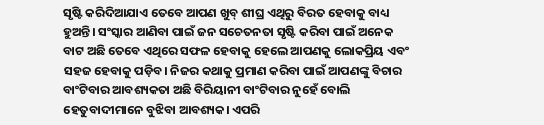ସୃଷ୍ଟି କରିଦିଆଯାଏ ତେବେ ଆପଣ ଖୁବ୍ ଶୀଘ୍ର ଏଥିରୁ ବିରତ ହେବାକୁ ବାଧ୍ୟ ହୁଅନ୍ତି। ସଂସ୍କାର ଆଣିବା ପାଇଁ ଜନ ସଚେତନତା ସୃଷ୍ଟି କରିବା ପାଇଁ ଅନେକ ବାଟ ଅଛି ତେବେ ଏଥିରେ ସଫଳ ହେବାକୁ ହେଲେ ଆପଣକୁ ଲୋକପ୍ରିୟ ଏବଂ ସହଜ ହେବାକୁ ପଡ଼ିବ। ନିଜର କଥାକୁ ପ୍ରମାଣ କରିବା ପାଇଁ ଆପଣଙ୍କୁ ବିଚାର ବାଂଟିବାର ଆବଶ୍ୟକତା ଅଛି ବିରିୟାନୀ ବାଂଟିବାର ନୁହେଁ ବୋଲି ହେତୁବାଦୀମାନେ ବୁଝିବା ଆବଶ୍ୟକ। ଏପରି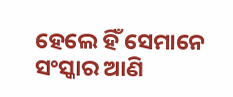ହେଲେ ହିଁ ସେମାନେ ସଂସ୍କାର ଆଣି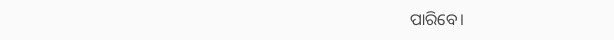ପାରିବେ।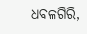ଧବଳଗିରି,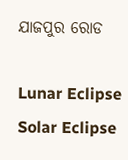ଯାଜପୁର ରୋଡ

Lunar Eclipse Solar Eclipse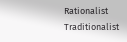Rationalist Traditionalist